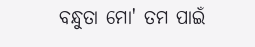ବନ୍ଧୁତା ମୋ' ତମ ପାଇଁ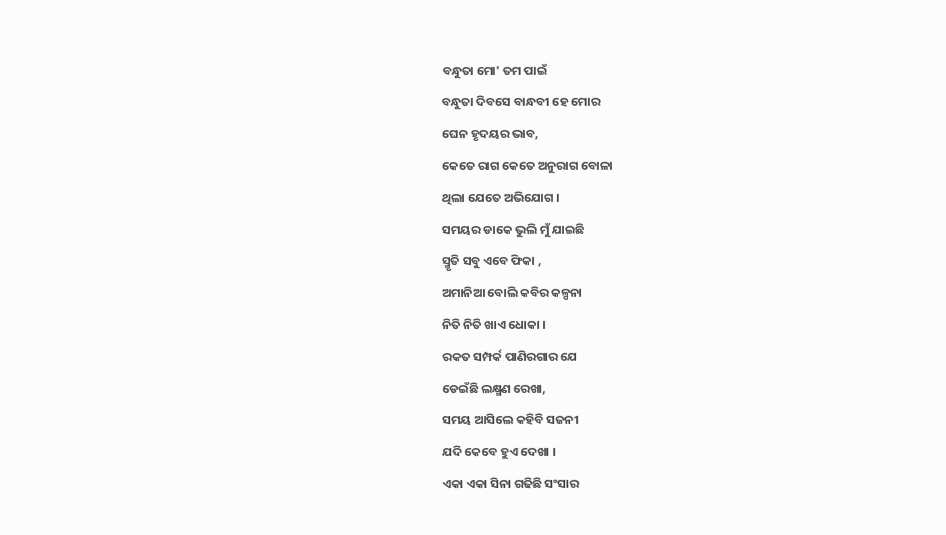ବନ୍ଧୁତା ମୋ' ତମ ପାଇଁ
ବନ୍ଧୁତା ଦିବସେ ବାନ୍ଧବୀ ହେ ମୋର
ଘେନ ହୃଦୟର ଭାବ,
କେତେ ରାଗ କେତେ ଅନୁରାଗ ବୋଳା
ଥିଲା ଯେତେ ଅଭିଯୋଗ ।
ସମୟର ଡାକେ ଭୁଲି ମୁଁ ଯାଇଛି
ସ୍ମୃତି ସବୁ ଏବେ ଫିକା ,
ଅମାନିଆ ବୋଲି କବିର କଳ୍ପନା
ନିତି ନିତି ଖାଏ ଧୋକା ।
ରକତ ସମ୍ପର୍କ ପାଣିରଗାର ଯେ
ଡେଇଁଛି ଲକ୍ଷ୍ମଣ ରେଖା,
ସମୟ ଆସିଲେ କହିବି ସଜନୀ
ଯଦି କେବେ ହୁଏ ଦେଖା ।
ଏକା ଏକା ସିନା ଗଢିଛି ସଂସାର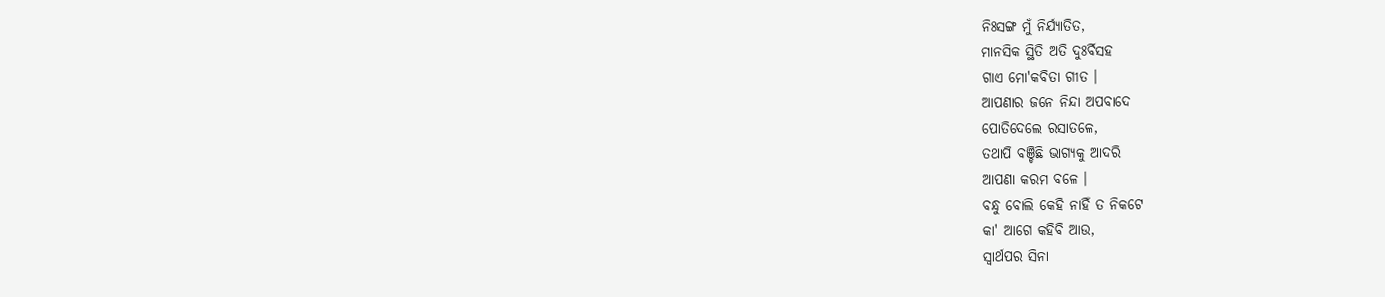ନିଃସଙ୍ଗ ମୁଁ ନିର୍ଯ୍ୟାତିତ,
ମାନସିକ ସ୍ଥିତି ଅତି ଦୁଃର୍ବିସହ
ଗାଏ ମୋ'କବିତା ଗୀତ ।
ଆପଣାର ଜନେ ନିନ୍ଦା ଅପବାଦେ
ପୋତିଦେଲେ ରସାତଳେ,
ତଥାପି ବଞ୍ଚିଛି ଭାଗ୍ଯକୁ ଆଦରି
ଆପଣା କରମ ବଳେ ।
ବନ୍ଧୁ ବୋଲି କେହି ନାହିଁ ତ ନିକଟେ
କା' ଆଗେ କହିବି ଆଉ,
ସ୍ଵାର୍ଥପର ସିନା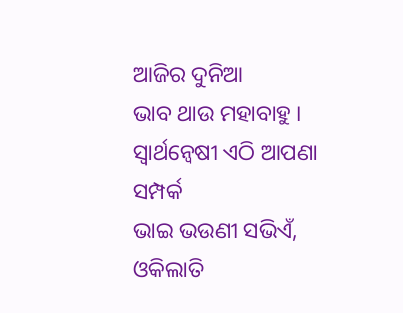ଆଜିର ଦୁନିଆ
ଭାବ ଥାଉ ମହାବାହୁ ।
ସ୍ବାର୍ଥନ୍ବେଷୀ ଏଠି ଆପଣା ସମ୍ପର୍କ
ଭାଇ ଭଉଣୀ ସଭିଏଁ,
ଓକିଲାତି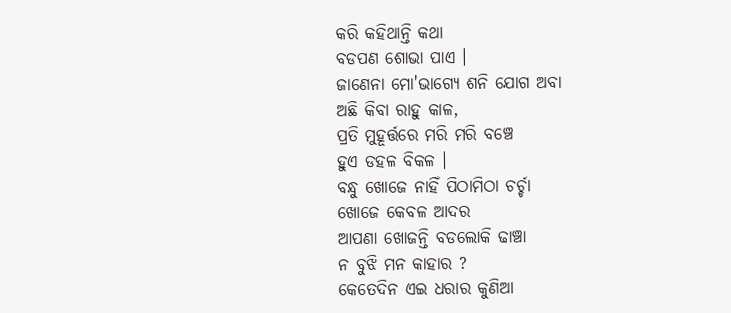କରି କହିଥାନ୍ତି କଥା
ବଡପଣ ଶୋଭା ପାଏ ।
ଜାଣେନା ମୋ'ଭାଗ୍ଯେ ଶନି ଯୋଗ ଅବା
ଅଛି କିବା ରାହୁ କାଳ,
ପ୍ରତି ମୁହୂର୍ତ୍ତରେ ମରି ମରି ବଞ୍ଚେ
ହୁଏ ଡହଳ ବିକଳ ।
ବନ୍ଧୁ ଖୋଜେ ନାହିଁ ପିଠାମିଠା ଚର୍ଚ୍ଚା
ଖୋଜେ କେବଳ ଆଦର
ଆପଣା ଖୋଜନ୍ତି ବଡଲୋକି ଢାଞ୍ଚା
ନ ବୁଝି ମନ କାହାର ?
କେତେଦିନ ଏଇ ଧରାର କୁଣିଆ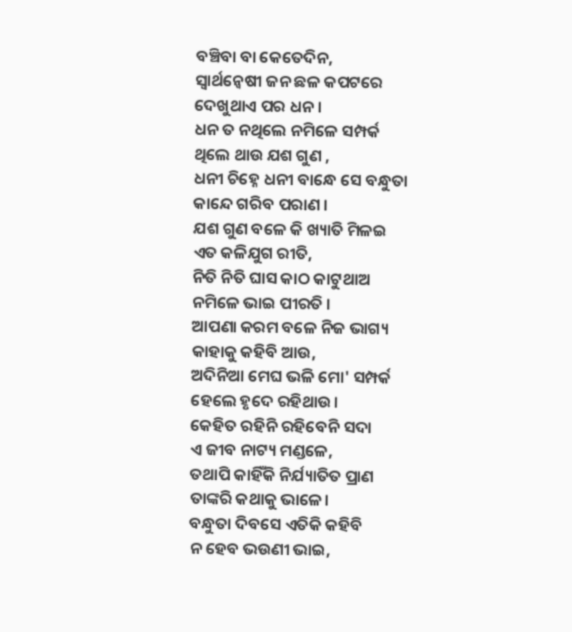ବଞ୍ଚିବା ବା କେତେଦିନ,
ସ୍ବାର୍ଥନ୍ବେଷୀ ଜନ ଛଳ କପଟରେ
ଦେଖୁଥାଏ ପର ଧନ ।
ଧନ ତ ନଥିଲେ ନମିଳେ ସମ୍ପର୍କ
ଥିଲେ ଥାଉ ଯଶ ଗୁଣ ,
ଧନୀ ଚିହ୍ନେ ଧନୀ ବାନ୍ଧେ ସେ ବନ୍ଧୁତା
କାନ୍ଦେ ଗରିବ ପରାଣ ।
ଯଶ ଗୁଣ ବଳେ କି ଖ୍ୟାତି ମିଳଇ
ଏତ କଳିଯୁଗ ରୀତି,
ନିତି ନିତି ଘାସ କାଠ କାଟୁଥାଅ
ନମିଳେ ଭାଇ ପୀରତି ।
ଆପଣା କରମ ବଳେ ନିଜ ଭାଗ୍ୟ
କାହାକୁ କହିବି ଆଉ,
ଅଦିନିଆ ମେଘ ଭଳି ମୋ' ସମ୍ପର୍କ
ହେଲେ ହୃଦେ ରହିଥାଉ।
କେହିତ ରହିନି ରହିବେନି ସଦା
ଏ ଜୀବ ନାଟ୍ୟ ମଣ୍ଡଳେ,
ତଥାପି କାହିଁକି ନିର୍ଯ୍ୟାତିତ ପ୍ରାଣ
ତାଙ୍କରି କଥାକୁ ଭାଳେ।
ବନ୍ଧୁତା ଦିବସେ ଏତିକି କହିବି
ନ ହେବ ଭଉଣୀ ଭାଇ,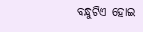ବନ୍ଧୁଟିଏ ହୋଇ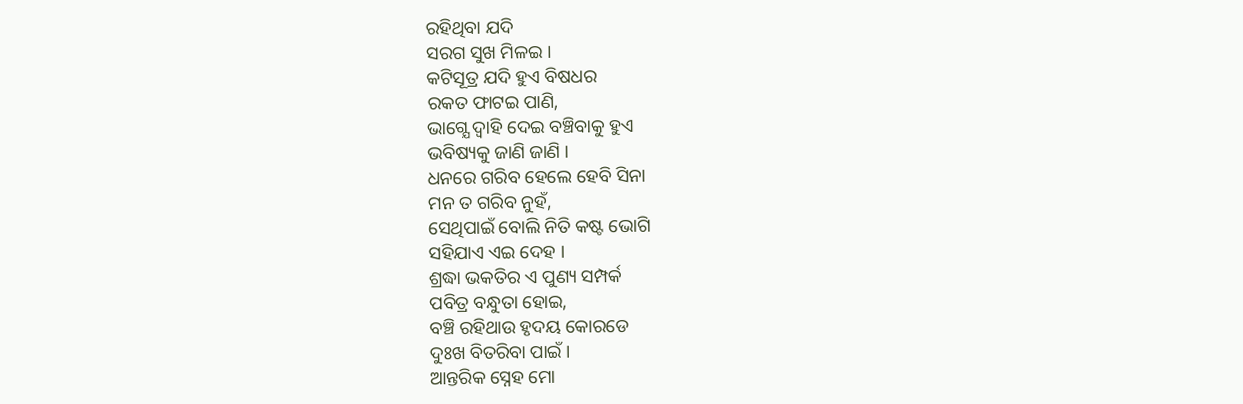ରହିଥିବା ଯଦି
ସରଗ ସୁଖ ମିଳଇ ।
କଟିସୂତ୍ର ଯଦି ହୁଏ ବିଷଧର
ରକତ ଫାଟଇ ପାଣି,
ଭାଗ୍ଯେ ଦ୍ୱାହି ଦେଇ ବଞ୍ଚିବାକୁ ହୁଏ
ଭବିଷ୍ୟକୁ ଜାଣି ଜାଣି ।
ଧନରେ ଗରିବ ହେଲେ ହେବି ସିନା
ମନ ତ ଗରିବ ନୁହଁ,
ସେଥିପାଇଁ ବୋଲି ନିତି କଷ୍ଟ ଭୋଗି
ସହିଯାଏ ଏଇ ଦେହ ।
ଶ୍ରଦ୍ଧା ଭକତିର ଏ ପୁଣ୍ୟ ସମ୍ପର୍କ
ପବିତ୍ର ବନ୍ଧୁତା ହୋଇ,
ବଞ୍ଚି ରହିଥାଉ ହୃଦୟ କୋରଡେ
ଦୁଃଖ ବିତରିବା ପାଇଁ ।
ଆନ୍ତରିକ ସ୍ନେହ ମୋ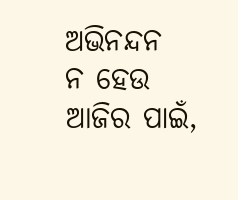ଅଭିନନ୍ଦନ
ନ ହେଉ ଆଜିର ପାଇଁ,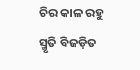ଚିର କାଳ ରହୁ ସ୍ମୃତି ବିଜଡ଼ିତ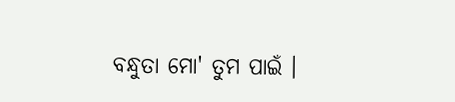ବନ୍ଧୁତା ମୋ' ତୁମ ପାଇଁ ।